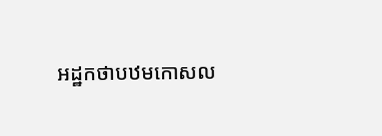អដ្ឋកថាបឋមកោសល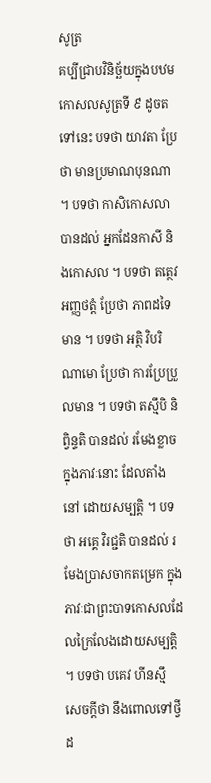សូត្រ
គប្បីជ្រាបវិនិច្ឆ័យក្នុងបឋមកោសលសូត្រទី ៩ ដូចតទៅនេះ បទថា យាវតា ប្រែថា មានប្រមាណបុនណា ។ បទថា កាសិកោសលា បានដល់ អ្នកដែនកាសី និងកោសល ។ បទថា តត្ថេវ អញ្ញថត្តំ ប្រែថា ភាពដទៃមាន ។ បទថា អត្ថិ វិបរិណាមោ ប្រែថា ការប្រែប្រួលមាន ។ បទថា តស្មឹបិ និព្វិន្ទតិ បានដល់ រមែងខ្លាចក្នុងភាវៈនោះ ដែលតាំងនៅ ដោយសម្បត្តិ ។ បទថា អគ្គេ វិរជ្ជតិ បានដល់ រមែងប្រាសចាកតម្រេក ក្នុងភាវៈជាព្រះបាទកោសលដែលក្រៃលែងដោយសម្បត្តិ ។ បទថា បគេវ ហីនស្មឹ សេចក្តីថា នឹងពោលទៅថ្វីដ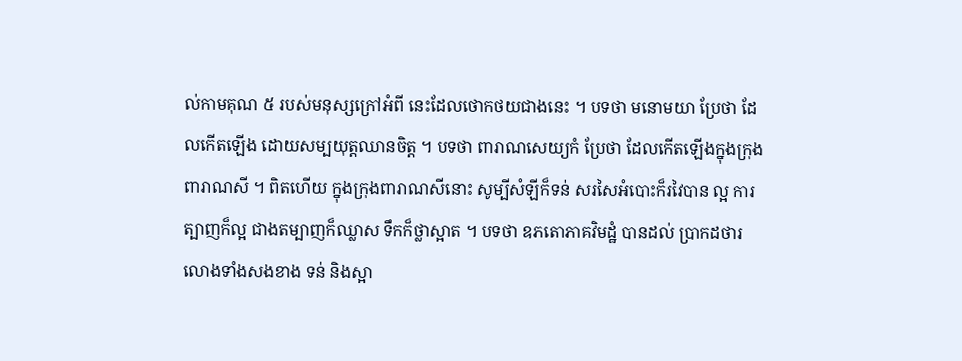ល់កាមគុណ ៥ របស់មនុស្សក្រៅអំពី នេះដែលថោកថយជាងនេះ ។ បទថា មនោមយា ប្រែថា ដែលកើតឡើង ដោយសម្បយុត្តឈានចិត្ត ។ បទថា ពារាណសេយ្យកំ ប្រែថា ដែលកើតឡើងក្នុងក្រុងពារាណសី ។ ពិតហើយ ក្នុងក្រុងពារាណសីនោះ សូម្បីសំឡីក៏ទន់ សរសៃអំបោះក៏រវៃបាន ល្អ ការត្បាញក៏ល្អ ជាងតម្បាញក៏ឈ្លាស ទឹកក៏ថ្លាស្អាត ។ បទថា ឧភតោភាគវិមដ្ឋំ បានដល់ ប្រាកដថារលោងទាំងសងខាង ទន់ និងស្អា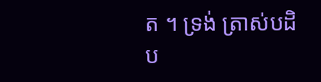ត ។ ទ្រង់ ត្រាស់បដិប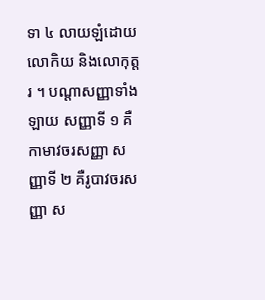ទា ៤ លាយឡំដោយលោកិយ និងលោកុត្តរ ។ បណ្តាសញ្ញាទាំងឡាយ សញ្ញាទី ១ គឺកាមាវចរសញ្ញា សញ្ញាទី ២ គឺរូបាវចរសញ្ញា ស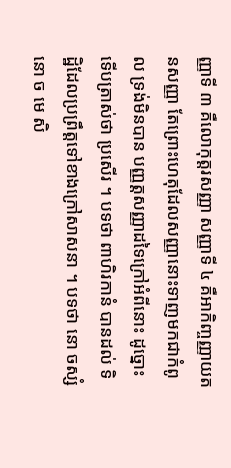ញ្ញាទី ៣ គឺលោកុត្តរសញ្ញា សញ្ញាទី ៤ គឺអាកិញ្ចញ្ញាយតនសញ្ញា តែព្រោះហេតុដែលសញ្ញានោះទាញមកជាកំពូល ទ្រង់មិនបាន បញ្ញត្តសញ្ញាដទៃក្រៅអំពីនោះ ដូច្នោះ ទើបត្រាស់ថា ប្រសើរ ។ បទថា ពាហិរកានំ បានដល់ ទិដ្ឋិដែលប្រព្រឹត្តទៅខាងក្រៅសាសនា ។ បទថា នោ ចស្សំ នោ ច មេ សិ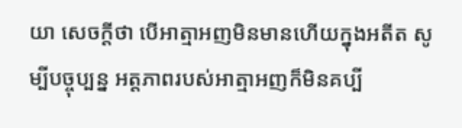យា សេចក្តីថា បើអាត្មាអញមិនមានហើយក្នុងអតីត សូម្បីបច្ចុប្បន្ន អត្តភាពរបស់អាត្មាអញក៏មិនគប្បី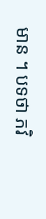មាន ។ បទថា ភវិ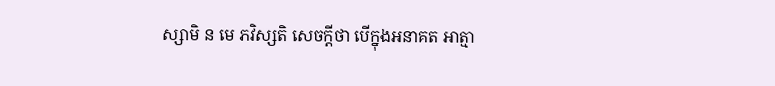ស្សាមិ ន មេ ភវិស្សតិ សេចក្តីថា បើក្នុងអនាគត អាត្មា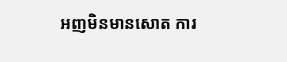អញមិនមានសោត ការ